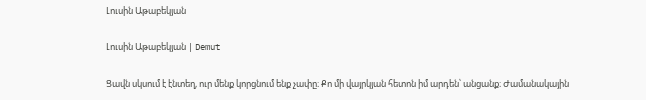Լուսին Աթաբեկյան

Լուսին Աթաբեկյան | Demut

Ցավն սկսում է էնտեղ, ուր մենք կորցնում ենք չափը։ Քո մի վայրկյան հետոն իմ արդեն՝ անցանք։ Ժամանակային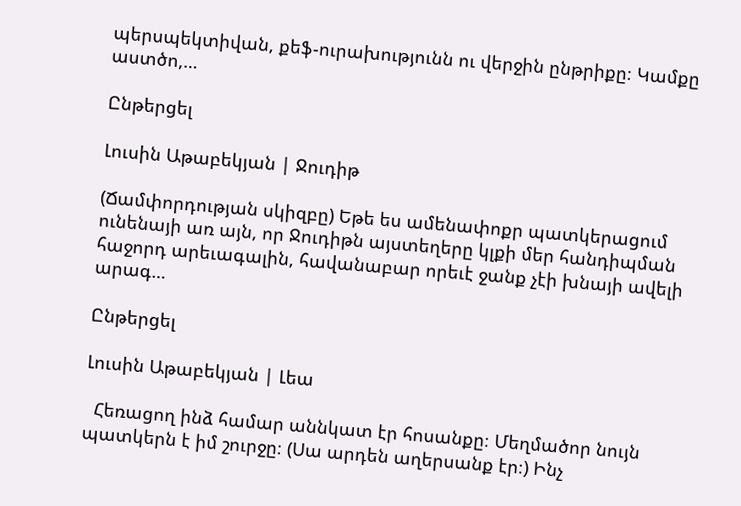պերսպեկտիվան, քեֆ-ուրախությունն ու վերջին ընթրիքը։ Կամքը աստծո,…

Ընթերցել

Լուսին Աթաբեկյան | Ջուդիթ

(Ճամփորդության սկիզբը) Եթե ես ամենափոքր պատկերացում ունենայի առ այն, որ Ջուդիթն այստեղերը կլքի մեր հանդիպման հաջորդ արեւագալին, հավանաբար որեւէ ջանք չէի խնայի ավելի արագ…

Ընթերցել

Լուսին Աթաբեկյան | Լեա

  Հեռացող ինձ համար աննկատ էր հոսանքը։ Մեղմածոր նույն պատկերն է իմ շուրջը։ (Սա արդեն աղերսանք էր։) Ինչ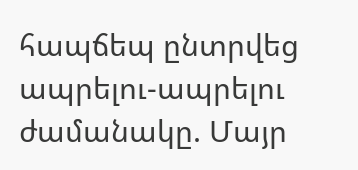հապճեպ ընտրվեց ապրելու-ապրելու ժամանակը. Մայր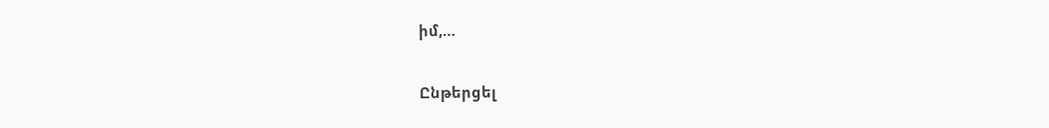իմ,…

Ընթերցել